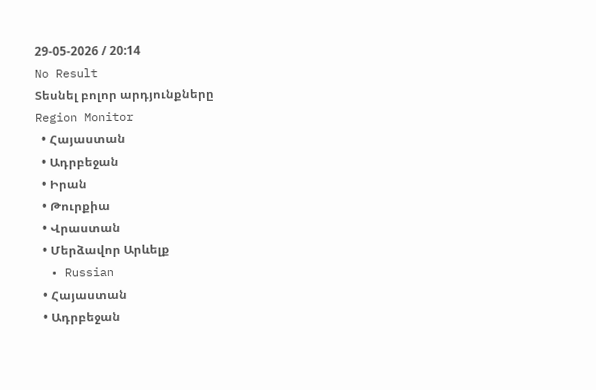29-05-2026 / 20:14
No Result
Տեսնել բոլոր արդյունքները
Region Monitor
  • Հայաստան
  • Ադրբեջան
  • Իրան
  • Թուրքիա
  • Վրաստան
  • Մերձավոր Արևելք
  • Russian
  • Հայաստան
  • Ադրբեջան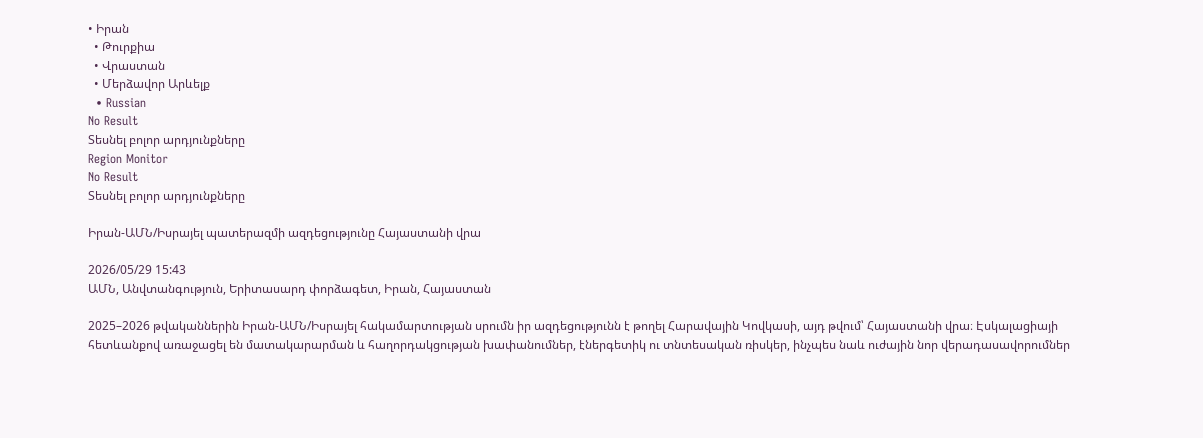• Իրան
  • Թուրքիա
  • Վրաստան
  • Մերձավոր Արևելք
  • Russian
No Result
Տեսնել բոլոր արդյունքները
Region Monitor
No Result
Տեսնել բոլոր արդյունքները

Իրան-ԱՄՆ/Իսրայել պատերազմի ազդեցությունը Հայաստանի վրա

2026/05/29 15:43
ԱՄՆ, Անվտանգություն, Երիտասարդ փորձագետ, Իրան, Հայաստան

2025–2026 թվականներին Իրան-ԱՄՆ/Իսրայել հակամարտության սրումն իր ազդեցությունն է թողել Հարավային Կովկասի, այդ թվում՝ Հայաստանի վրա։ Էսկալացիայի հետևանքով առաջացել են մատակարարման և հաղորդակցության խափանումներ, էներգետիկ ու տնտեսական ռիսկեր, ինչպես նաև ուժային նոր վերադասավորումներ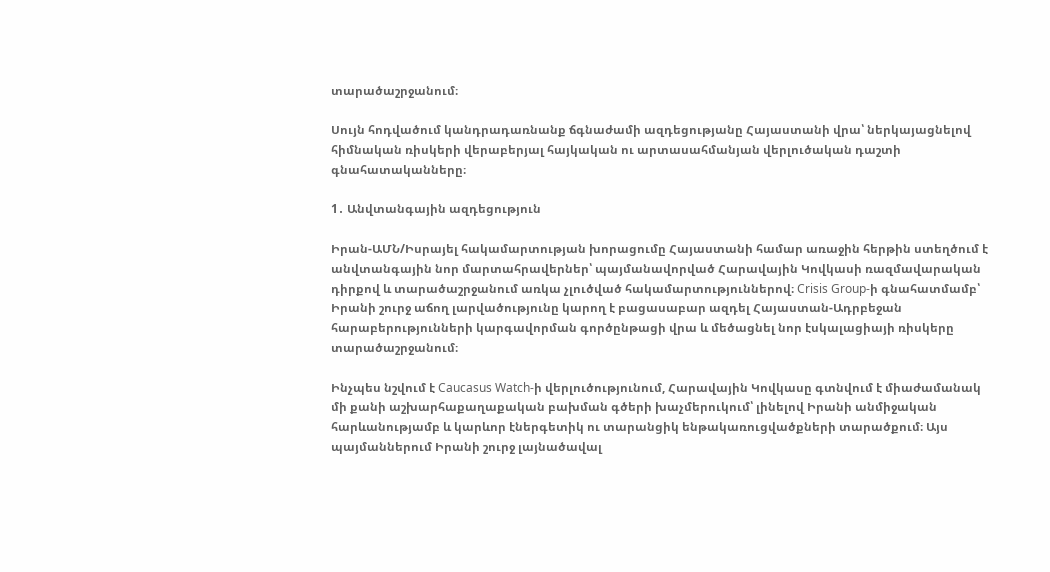տարածաշրջանում։

Սույն հոդվածում կանդրադառնանք ճգնաժամի ազդեցությանը Հայաստանի վրա՝ ներկայացնելով հիմնական ռիսկերի վերաբերյալ հայկական ու արտասահմանյան վերլուծական դաշտի գնահատականները։

1․ Անվտանգային ազդեցություն

Իրան-ԱՄՆ/Իսրայել հակամարտության խորացումը Հայաստանի համար առաջին հերթին ստեղծում է անվտանգային նոր մարտահրավերներ՝ պայմանավորված Հարավային Կովկասի ռազմավարական դիրքով և տարածաշրջանում առկա չլուծված հակամարտություններով։ Crisis Group-ի գնահատմամբ՝ Իրանի շուրջ աճող լարվածությունը կարող է բացասաբար ազդել Հայաստան-Ադրբեջան հարաբերությունների կարգավորման գործընթացի վրա և մեծացնել նոր էսկալացիայի ռիսկերը տարածաշրջանում։

Ինչպես նշվում է Caucasus Watch-ի վերլուծությունում, Հարավային Կովկասը գտնվում է միաժամանակ մի քանի աշխարհաքաղաքական բախման գծերի խաչմերուկում՝ լինելով Իրանի անմիջական հարևանությամբ և կարևոր էներգետիկ ու տարանցիկ ենթակառուցվածքների տարածքում։ Այս պայմաններում Իրանի շուրջ լայնածավալ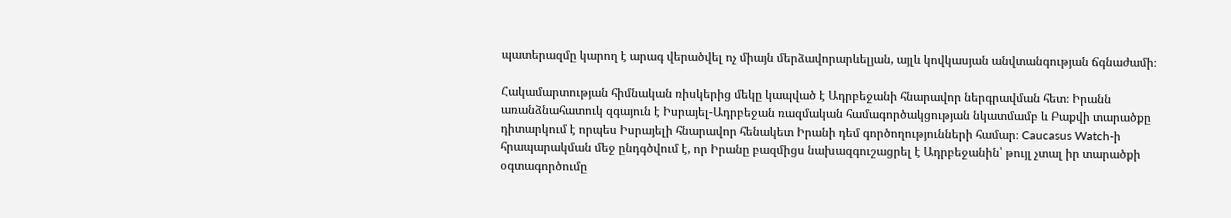պատերազմը կարող է արագ վերածվել ոչ միայն մերձավորարևելյան, այլև կովկասյան անվտանգության ճգնաժամի։

Հակամարտության հիմնական ռիսկերից մեկը կապված է Ադրբեջանի հնարավոր ներգրավման հետ։ Իրանն առանձնահատուկ զգայուն է Իսրայել-Ադրբեջան ռազմական համագործակցության նկատմամբ և Բաքվի տարածքը դիտարկում է որպես Իսրայելի հնարավոր հենակետ Իրանի դեմ գործողությունների համար։ Caucasus Watch-ի հրապարակման մեջ ընդգծվում է, որ Իրանը բազմիցս նախազգուշացրել է Ադրբեջանին՝ թույլ չտալ իր տարածքի օգտագործումը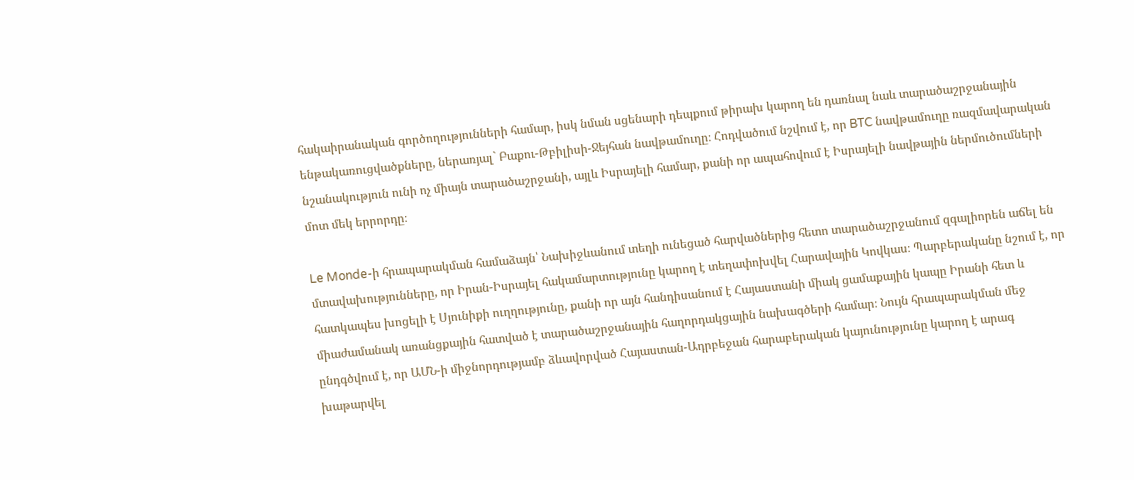հակաիրանական գործողությունների համար, իսկ նման սցենարի դեպքում թիրախ կարող են դառնալ նաև տարածաշրջանային ենթակառուցվածքները, ներառյալ` Բաքու-Թբիլիսի-Ջեյհան նավթամուղը։ Հոդվածում նշվում է, որ BTC նավթամուղը ռազմավարական նշանակություն ունի ոչ միայն տարածաշրջանի, այլև Իսրայելի համար, քանի որ ապահովում է Իսրայելի նավթային ներմուծումների մոտ մեկ երրորդը։

Le Monde-ի հրապարակման համաձայն՝ Նախիջևանում տեղի ունեցած հարվածներից հետո տարածաշրջանում զգալիորեն աճել են մտավախությունները, որ Իրան-Իսրայել հակամարտությունը կարող է տեղափոխվել Հարավային Կովկաս։ Պարբերականը նշում է, որ հատկապես խոցելի է Սյունիքի ուղղությունը, քանի որ այն հանդիսանում է Հայաստանի միակ ցամաքային կապը Իրանի հետ և միաժամանակ առանցքային հատված է տարածաշրջանային հաղորդակցային նախագծերի համար։ Նույն հրապարակման մեջ ընդգծվում է, որ ԱՄՆ-ի միջնորդությամբ ձևավորված Հայաստան-Ադրբեջան հարաբերական կայունությունը կարող է արագ խաթարվել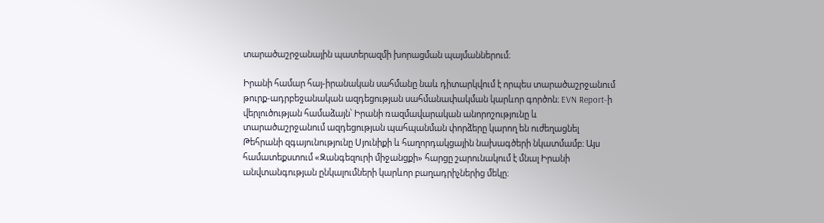տարածաշրջանային պատերազմի խորացման պայմաններում։

Իրանի համար հայ-իրանական սահմանը նաև դիտարկվում է որպես տարածաշրջանում թուրք-ադրբեջանական ազդեցության սահմանափակման կարևոր գործոն։ EVN Report-ի վերլուծության համաձայն՝ Իրանի ռազմավարական անորոշությունը և տարածաշրջանում ազդեցության պահպանման փորձերը կարող են ուժեղացնել Թեհրանի զգայունությունը Սյունիքի և հաղորդակցային նախագծերի նկատմամբ։ Այս համատեքստում «Զանգեզուրի միջանցքի» հարցը շարունակում է մնալ Իրանի անվտանգության ընկալումների կարևոր բաղադրիչներից մեկը։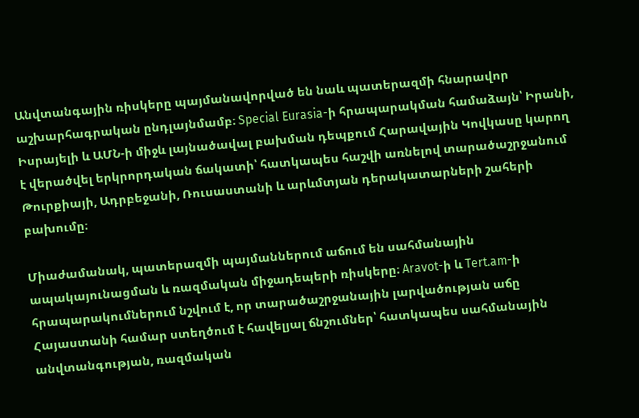Անվտանգային ռիսկերը պայմանավորված են նաև պատերազմի հնարավոր աշխարհագրական ընդլայնմամբ։ Special Eurasia-ի հրապարակման համաձայն՝ Իրանի, Իսրայելի և ԱՄՆ-ի միջև լայնածավալ բախման դեպքում Հարավային Կովկասը կարող է վերածվել երկրորդական ճակատի՝ հատկապես հաշվի առնելով տարածաշրջանում Թուրքիայի, Ադրբեջանի, Ռուսաստանի և արևմտյան դերակատարների շահերի բախումը։

Միաժամանակ, պատերազմի պայմաններում աճում են սահմանային ապակայունացման և ռազմական միջադեպերի ռիսկերը։ Aravot-ի և Tert.am-ի հրապարակումներում նշվում է, որ տարածաշրջանային լարվածության աճը Հայաստանի համար ստեղծում է հավելյալ ճնշումներ՝ հատկապես սահմանային անվտանգության, ռազմական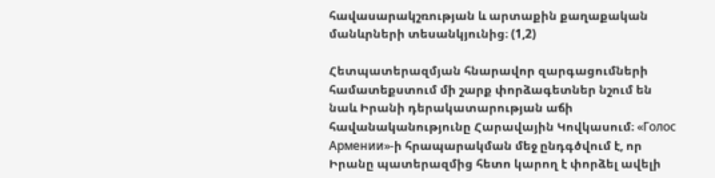հավասարակշռության և արտաքին քաղաքական մանևրների տեսանկյունից։ (1,2)

Հետպատերազմյան հնարավոր զարգացումների համատեքստում մի շարք փորձագետներ նշում են նաև Իրանի դերակատարության աճի հավանականությունը Հարավային Կովկասում։ «Голос Армении»-ի հրապարակման մեջ ընդգծվում է, որ Իրանը պատերազմից հետո կարող է փորձել ավելի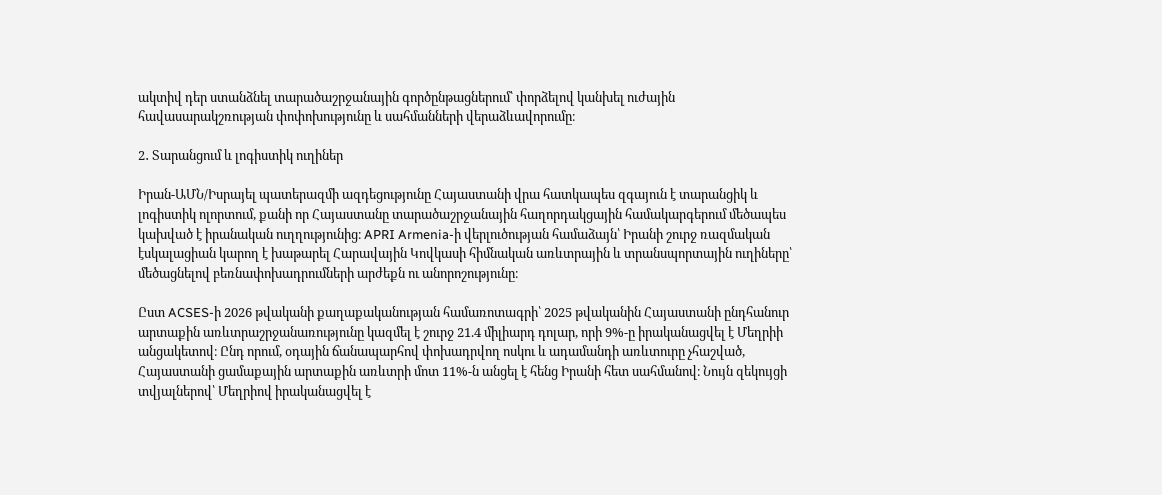ակտիվ դեր ստանձնել տարածաշրջանային գործընթացներում՝ փորձելով կանխել ուժային հավասարակշռության փոփոխությունը և սահմանների վերաձևավորումը։

2․ Տարանցում և լոգիստիկ ուղիներ

Իրան-ԱՄՆ/Իսրայել պատերազմի ազդեցությունը Հայաստանի վրա հատկապես զգայուն է տարանցիկ և լոգիստիկ ոլորտում, քանի որ Հայաստանը տարածաշրջանային հաղորդակցային համակարգերում մեծապես կախված է իրանական ուղղությունից։ APRI Armenia-ի վերլուծության համաձայն՝ Իրանի շուրջ ռազմական էսկալացիան կարող է խաթարել Հարավային Կովկասի հիմնական առևտրային և տրանսպորտային ուղիները՝ մեծացնելով բեռնափոխադրումների արժեքն ու անորոշությունը։

Ըստ ACSES-ի 2026 թվականի քաղաքականության համառոտագրի՝ 2025 թվականին Հայաստանի ընդհանուր արտաքին առևտրաշրջանառությունը կազմել է շուրջ 21.4 միլիարդ դոլար, որի 9%-ը իրականացվել է Մեղրիի անցակետով։ Ընդ որում, օդային ճանապարհով փոխադրվող ոսկու և ադամանդի առևտուրը չհաշված,  Հայաստանի ցամաքային արտաքին առևտրի մոտ 11%-ն անցել է հենց Իրանի հետ սահմանով։ Նույն զեկույցի տվյալներով՝ Մեղրիով իրականացվել է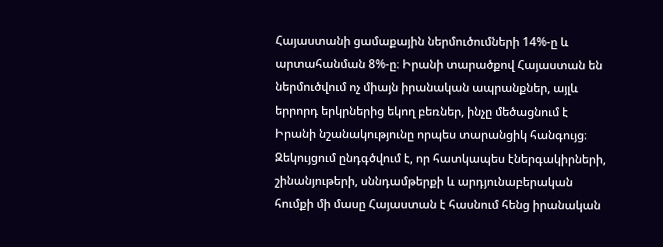Հայաստանի ցամաքային ներմուծումների 14%-ը և արտահանման 8%-ը։ Իրանի տարածքով Հայաստան են ներմուծվում ոչ միայն իրանական ապրանքներ, այլև երրորդ երկրներից եկող բեռներ, ինչը մեծացնում է Իրանի նշանակությունը որպես տարանցիկ հանգույց։ Զեկույցում ընդգծվում է, որ հատկապես էներգակիրների, շինանյութերի, սննդամթերքի և արդյունաբերական հումքի մի մասը Հայաստան է հասնում հենց իրանական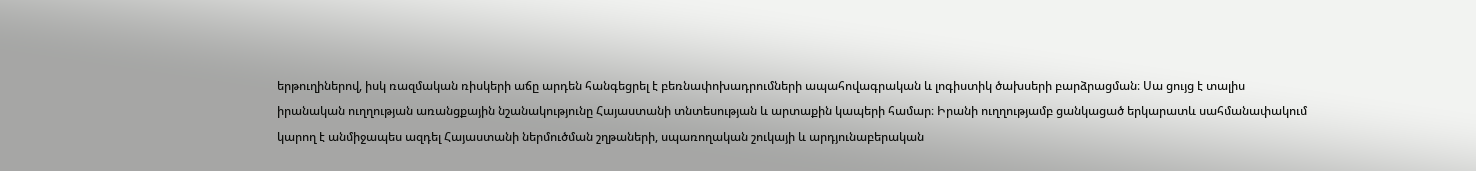երթուղիներով, իսկ ռազմական ռիսկերի աճը արդեն հանգեցրել է բեռնափոխադրումների ապահովագրական և լոգիստիկ ծախսերի բարձրացման։ Սա ցույց է տալիս իրանական ուղղության առանցքային նշանակությունը Հայաստանի տնտեսության և արտաքին կապերի համար։ Իրանի ուղղությամբ ցանկացած երկարատև սահմանափակում կարող է անմիջապես ազդել Հայաստանի ներմուծման շղթաների, սպառողական շուկայի և արդյունաբերական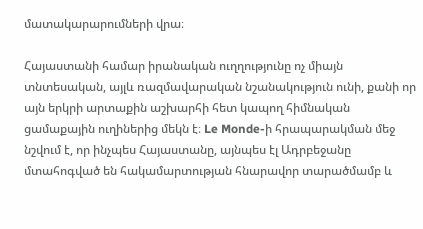մատակարարումների վրա։

Հայաստանի համար իրանական ուղղությունը ոչ միայն տնտեսական, այլև ռազմավարական նշանակություն ունի, քանի որ այն երկրի արտաքին աշխարհի հետ կապող հիմնական ցամաքային ուղիներից մեկն է։ Le Monde-ի հրապարակման մեջ նշվում է, որ ինչպես Հայաստանը, այնպես էլ Ադրբեջանը մտահոգված են հակամարտության հնարավոր տարածմամբ և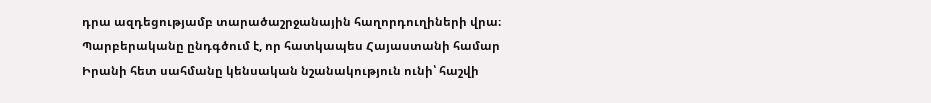դրա ազդեցությամբ տարածաշրջանային հաղորդուղիների վրա։ Պարբերականը ընդգծում է, որ հատկապես Հայաստանի համար Իրանի հետ սահմանը կենսական նշանակություն ունի՝ հաշվի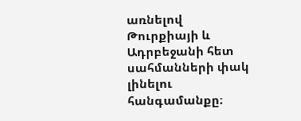առնելով Թուրքիայի և Ադրբեջանի հետ սահմանների փակ լինելու հանգամանքը։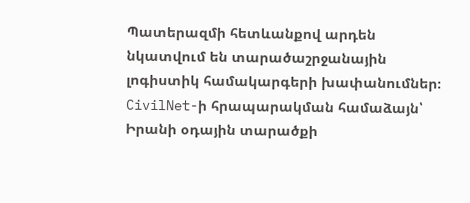Պատերազմի հետևանքով արդեն նկատվում են տարածաշրջանային լոգիստիկ համակարգերի խափանումներ։ CivilNet-ի հրապարակման համաձայն՝ Իրանի օդային տարածքի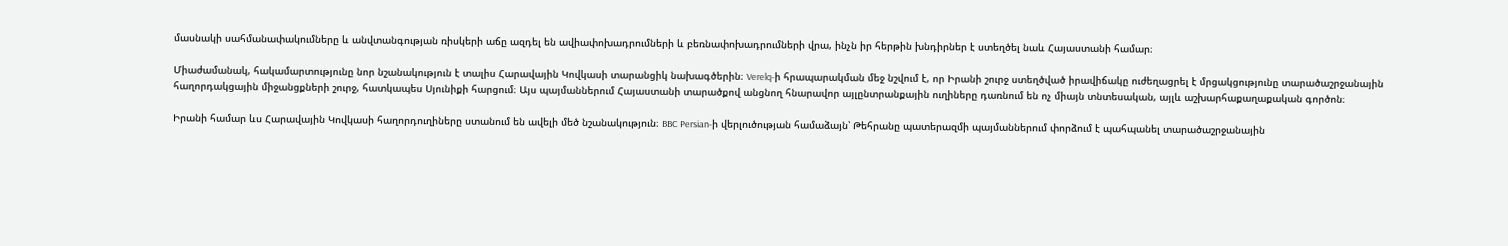մասնակի սահմանափակումները և անվտանգության ռիսկերի աճը ազդել են ավիափոխադրումների և բեռնափոխադրումների վրա, ինչն իր հերթին խնդիրներ է ստեղծել նաև Հայաստանի համար։

Միաժամանակ, հակամարտությունը նոր նշանակություն է տալիս Հարավային Կովկասի տարանցիկ նախագծերին։ Verelq-ի հրապարակման մեջ նշվում է, որ Իրանի շուրջ ստեղծված իրավիճակը ուժեղացրել է մրցակցությունը տարածաշրջանային հաղորդակցային միջանցքների շուրջ, հատկապես Սյունիքի հարցում։ Այս պայմաններում Հայաստանի տարածքով անցնող հնարավոր այլընտրանքային ուղիները դառնում են ոչ միայն տնտեսական, այլև աշխարհաքաղաքական գործոն։

Իրանի համար ևս Հարավային Կովկասի հաղորդուղիները ստանում են ավելի մեծ նշանակություն։ BBC Persian-ի վերլուծության համաձայն՝ Թեհրանը պատերազմի պայմաններում փորձում է պահպանել տարածաշրջանային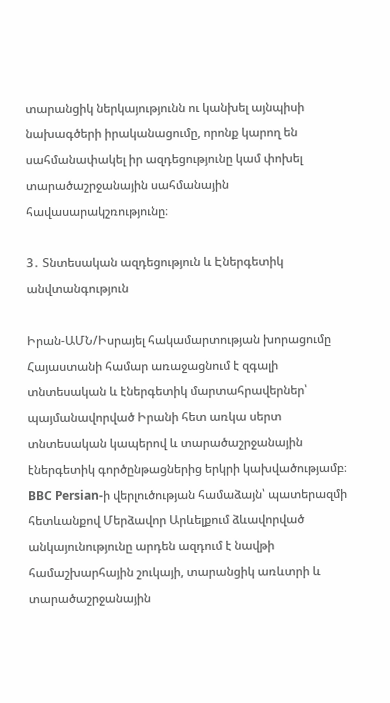տարանցիկ ներկայությունն ու կանխել այնպիսի նախագծերի իրականացումը, որոնք կարող են սահմանափակել իր ազդեցությունը կամ փոխել տարածաշրջանային սահմանային հավասարակշռությունը։

3․ Տնտեսական ազդեցություն և Էներգետիկ անվտանգություն

Իրան-ԱՄՆ/Իսրայել հակամարտության խորացումը Հայաստանի համար առաջացնում է զգալի տնտեսական և էներգետիկ մարտահրավերներ՝ պայմանավորված Իրանի հետ առկա սերտ տնտեսական կապերով և տարածաշրջանային էներգետիկ գործընթացներից երկրի կախվածությամբ։ BBC Persian-ի վերլուծության համաձայն՝ պատերազմի հետևանքով Մերձավոր Արևելքում ձևավորված անկայունությունը արդեն ազդում է նավթի համաշխարհային շուկայի, տարանցիկ առևտրի և տարածաշրջանային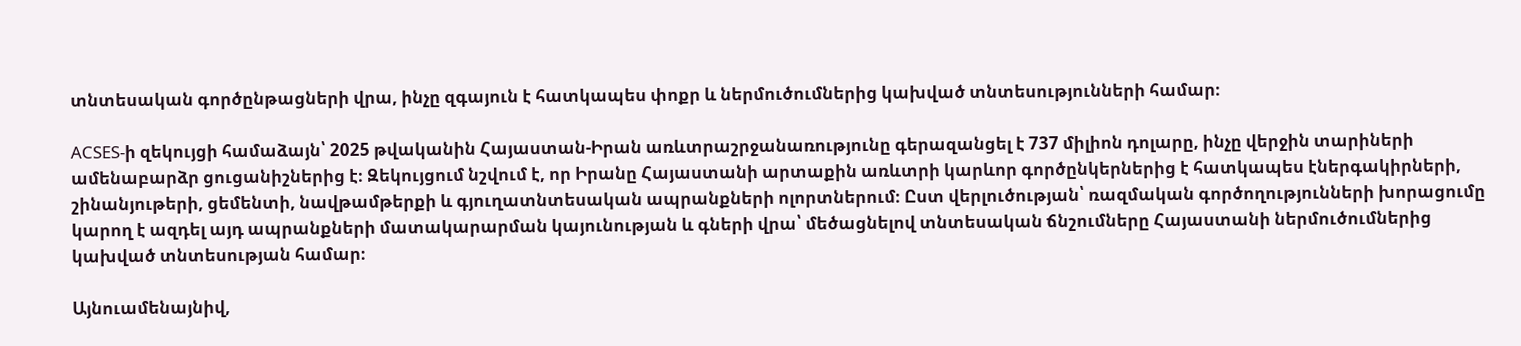տնտեսական գործընթացների վրա, ինչը զգայուն է հատկապես փոքր և ներմուծումներից կախված տնտեսությունների համար։

ACSES-ի զեկույցի համաձայն՝ 2025 թվականին Հայաստան-Իրան առևտրաշրջանառությունը գերազանցել է 737 միլիոն դոլարը, ինչը վերջին տարիների ամենաբարձր ցուցանիշներից է։ Զեկույցում նշվում է, որ Իրանը Հայաստանի արտաքին առևտրի կարևոր գործընկերներից է հատկապես էներգակիրների, շինանյութերի, ցեմենտի, նավթամթերքի և գյուղատնտեսական ապրանքների ոլորտներում։ Ըստ վերլուծության՝ ռազմական գործողությունների խորացումը կարող է ազդել այդ ապրանքների մատակարարման կայունության և գների վրա՝ մեծացնելով տնտեսական ճնշումները Հայաստանի ներմուծումներից կախված տնտեսության համար։

Այնուամենայնիվ,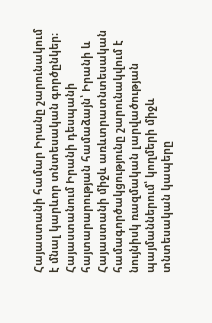Հայաստանի համար Իրանը շարունակում է մնալ կարևոր տնտեսական գործընկեր։ Հայաստանում Իրանի դեսպանի հայտարարության համաձայն՝ Իրանի և Հայաստանի միջև առևտրատնտեսական համագործակցությունը շարունակվում է նույնիսկ ռազմական լարվածության պայմաններում՝ կողմերի միջև տնտեսական կապերը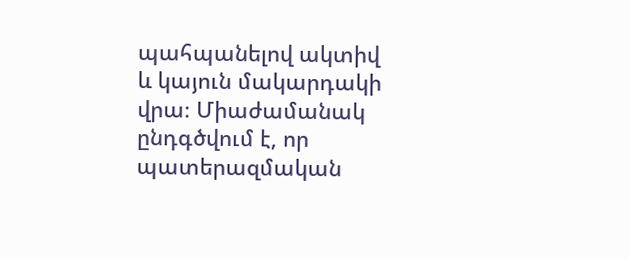պահպանելով ակտիվ և կայուն մակարդակի վրա։ Միաժամանակ ընդգծվում է, որ պատերազմական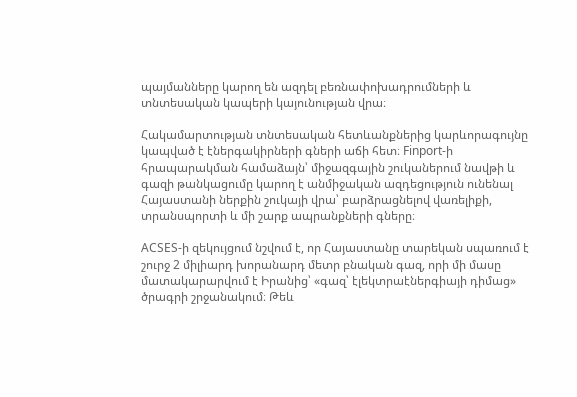պայմանները կարող են ազդել բեռնափոխադրումների և տնտեսական կապերի կայունության վրա։

Հակամարտության տնտեսական հետևանքներից կարևորագույնը կապված է էներգակիրների գների աճի հետ։ Finport-ի հրապարակման համաձայն՝ միջազգային շուկաներում նավթի և գազի թանկացումը կարող է անմիջական ազդեցություն ունենալ Հայաստանի ներքին շուկայի վրա՝ բարձրացնելով վառելիքի, տրանսպորտի և մի շարք ապրանքների գները։

ACSES-ի զեկույցում նշվում է, որ Հայաստանը տարեկան սպառում է շուրջ 2 միլիարդ խորանարդ մետր բնական գազ, որի մի մասը մատակարարվում է Իրանից՝ «գազ՝ էլեկտրաէներգիայի դիմաց» ծրագրի շրջանակում։ Թեև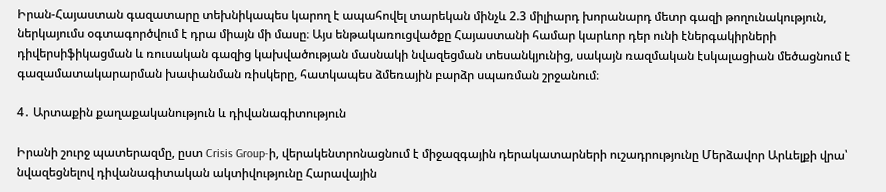Իրան-Հայաստան գազատարը տեխնիկապես կարող է ապահովել տարեկան մինչև 2.3 միլիարդ խորանարդ մետր գազի թողունակություն, ներկայումս օգտագործվում է դրա միայն մի մասը։ Այս ենթակառուցվածքը Հայաստանի համար կարևոր դեր ունի էներգակիրների դիվերսիֆիկացման և ռուսական գազից կախվածության մասնակի նվազեցման տեսանկյունից, սակայն ռազմական էսկալացիան մեծացնում է գազամատակարարման խափանման ռիսկերը, հատկապես ձմեռային բարձր սպառման շրջանում։

4․ Արտաքին քաղաքականություն և դիվանագիտություն

Իրանի շուրջ պատերազմը, ըստ Crisis Group-ի, վերակենտրոնացնում է միջազգային դերակատարների ուշադրությունը Մերձավոր Արևելքի վրա՝ նվազեցնելով դիվանագիտական ակտիվությունը Հարավային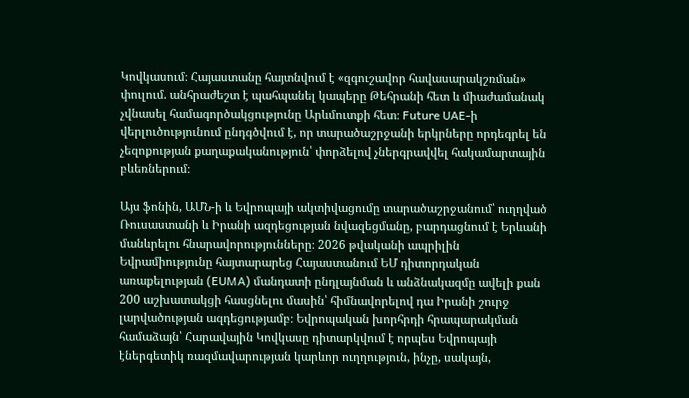Կովկասում։ Հայաստանը հայտնվում է «զգուշավոր հավասարակշռման» փուլում. անհրաժեշտ է պահպանել կապերը Թեհրանի հետ և միաժամանակ չվնասել համագործակցությունը Արևմուտքի հետ։ Future UAE-ի վերլուծությունում ընդգծվում է, որ տարածաշրջանի երկրները որդեգրել են չեզոքության քաղաքականություն՝ փորձելով չներգրավվել հակամարտային բևեռներում։

Այս ֆոնին, ԱՄՆ-ի և Եվրոպայի ակտիվացումը տարածաշրջանում՝ ուղղված Ռուսաստանի և Իրանի ազդեցության նվազեցմանը, բարդացնում է Երևանի մանևրելու հնարավորությունները։ 2026 թվականի ապրիլին Եվրամիությունը հայտարարեց Հայաստանում ԵՄ դիտորդական առաքելության (EUMA) մանդատի ընդլայնման և անձնակազմը ավելի քան 200 աշխատակցի հասցնելու մասին՝ հիմնավորելով դա Իրանի շուրջ լարվածության ազդեցությամբ։ Եվրոպական խորհրդի հրապարակման համաձայն՝ Հարավային Կովկասը դիտարկվում է որպես Եվրոպայի էներգետիկ ռազմավարության կարևոր ուղղություն, ինչը, սակայն,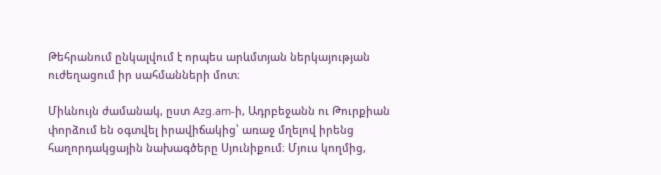Թեհրանում ընկալվում է որպես արևմտյան ներկայության ուժեղացում իր սահմանների մոտ։

Միևնույն ժամանակ, ըստ Azg.am-ի, Ադրբեջանն ու Թուրքիան փորձում են օգտվել իրավիճակից՝ առաջ մղելով իրենց հաղորդակցային նախագծերը Սյունիքում։ Մյուս կողմից,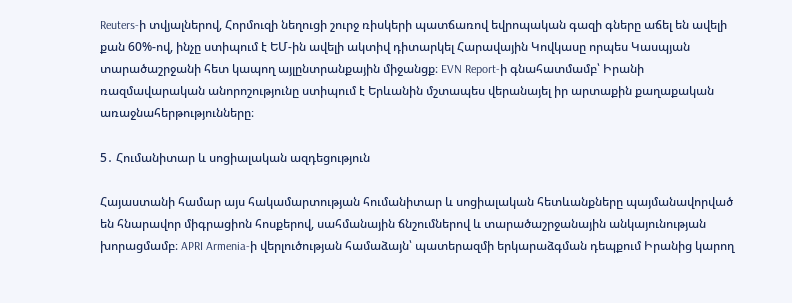Reuters-ի տվյալներով, Հորմուզի նեղուցի շուրջ ռիսկերի պատճառով եվրոպական գազի գները աճել են ավելի քան 60%-ով, ինչը ստիպում է ԵՄ-ին ավելի ակտիվ դիտարկել Հարավային Կովկասը որպես Կասպյան տարածաշրջանի հետ կապող այլընտրանքային միջանցք։ EVN Report-ի գնահատմամբ՝ Իրանի ռազմավարական անորոշությունը ստիպում է Երևանին մշտապես վերանայել իր արտաքին քաղաքական առաջնահերթությունները։

5․ Հումանիտար և սոցիալական ազդեցություն

Հայաստանի համար այս հակամարտության հումանիտար և սոցիալական հետևանքները պայմանավորված են հնարավոր միգրացիոն հոսքերով, սահմանային ճնշումներով և տարածաշրջանային անկայունության խորացմամբ։ APRI Armenia-ի վերլուծության համաձայն՝ պատերազմի երկարաձգման դեպքում Իրանից կարող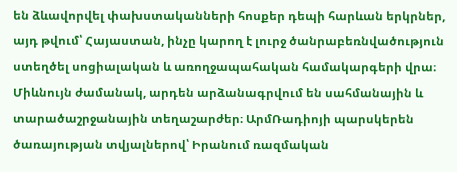են ձևավորվել փախստականների հոսքեր դեպի հարևան երկրներ, այդ թվում՝ Հայաստան, ինչը կարող է լուրջ ծանրաբեռնվածություն ստեղծել սոցիալական և առողջապահական համակարգերի վրա։  Միևնույն ժամանակ, արդեն արձանագրվում են սահմանային և տարածաշրջանային տեղաշարժեր։ ԱրմՌադիոյի պարսկերեն ծառայության տվյալներով՝ Իրանում ռազմական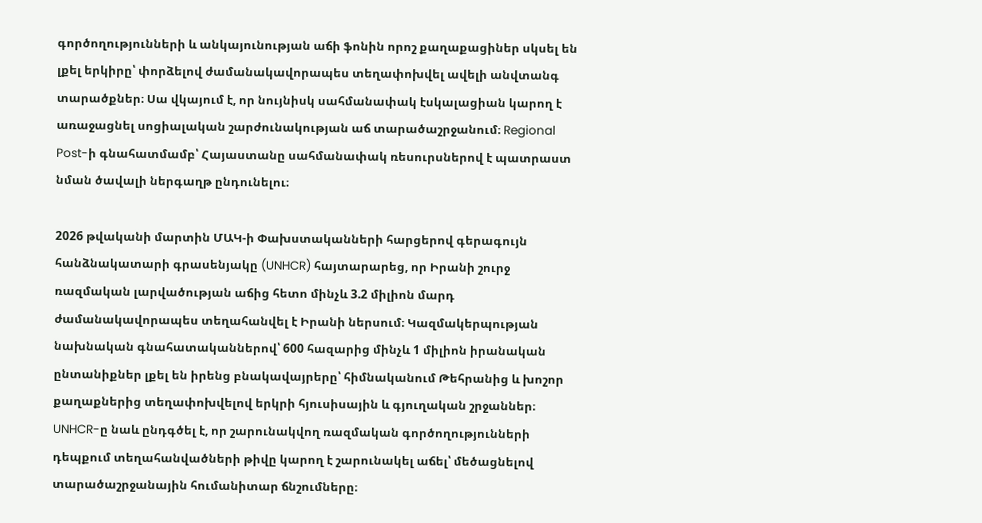գործողությունների և անկայունության աճի ֆոնին որոշ քաղաքացիներ սկսել են լքել երկիրը՝ փորձելով ժամանակավորապես տեղափոխվել ավելի անվտանգ տարածքներ։ Սա վկայում է, որ նույնիսկ սահմանափակ էսկալացիան կարող է առաջացնել սոցիալական շարժունակության աճ տարածաշրջանում։ Regional Post-ի գնահատմամբ՝ Հայաստանը սահմանափակ ռեսուրսներով է պատրաստ նման ծավալի ներգաղթ ընդունելու։

2026 թվականի մարտին ՄԱԿ-ի Փախստականների հարցերով գերագույն հանձնակատարի գրասենյակը (UNHCR) հայտարարեց, որ Իրանի շուրջ ռազմական լարվածության աճից հետո մինչև 3.2 միլիոն մարդ ժամանակավորապես տեղահանվել է Իրանի ներսում։ Կազմակերպության նախնական գնահատականներով՝ 600 հազարից մինչև 1 միլիոն իրանական ընտանիքներ լքել են իրենց բնակավայրերը՝ հիմնականում Թեհրանից և խոշոր քաղաքներից տեղափոխվելով երկրի հյուսիսային և գյուղական շրջաններ։ UNHCR-ը նաև ընդգծել է, որ շարունակվող ռազմական գործողությունների դեպքում տեղահանվածների թիվը կարող է շարունակել աճել՝ մեծացնելով տարածաշրջանային հումանիտար ճնշումները։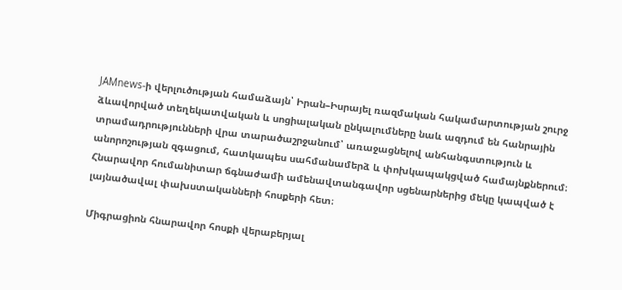JAMnews-ի վերլուծության համաձայն՝ Իրան–Իսրայել ռազմական հակամարտության շուրջ ձևավորված տեղեկատվական և սոցիալական ընկալումները նաև ազդում են հանրային տրամադրությունների վրա տարածաշրջանում՝ առաջացնելով անհանգստություն և անորոշության զգացում, հատկապես սահմանամերձ և փոխկապակցված համայնքներում։  Հնարավոր հումանիտար ճգնաժամի ամենավտանգավոր սցենարներից մեկը կապված է լայնածավալ փախստականների հոսքերի հետ։

Միգրացիոն հնարավոր հոսքի վերաբերյալ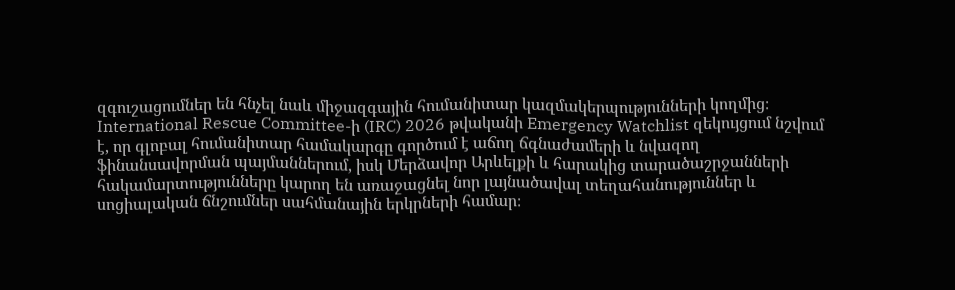զգուշացումներ են հնչել նաև միջազգային հումանիտար կազմակերպությունների կողմից։ International Rescue Committee-ի (IRC) 2026 թվականի Emergency Watchlist զեկույցում նշվում է, որ գլոբալ հումանիտար համակարգը գործում է աճող ճգնաժամերի և նվազող ֆինանսավորման պայմաններում, իսկ Մերձավոր Արևելքի և հարակից տարածաշրջանների հակամարտությունները կարող են առաջացնել նոր լայնածավալ տեղահանություններ և սոցիալական ճնշումներ սահմանային երկրների համար։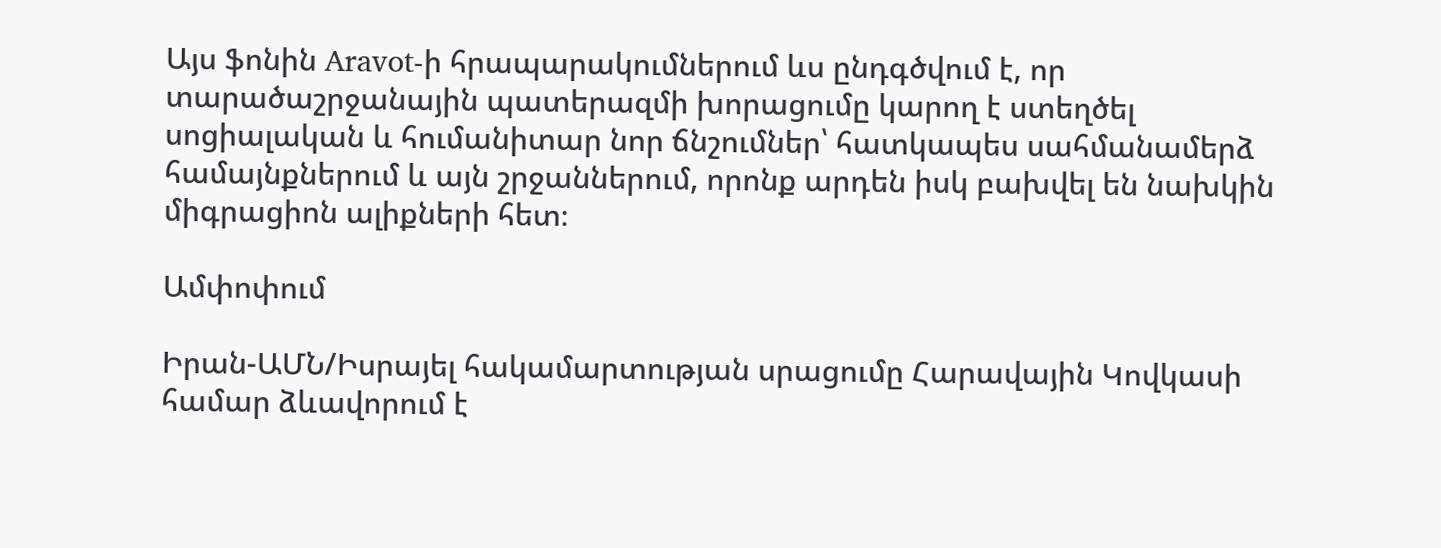Այս ֆոնին Aravot-ի հրապարակումներում ևս ընդգծվում է, որ տարածաշրջանային պատերազմի խորացումը կարող է ստեղծել սոցիալական և հումանիտար նոր ճնշումներ՝ հատկապես սահմանամերձ համայնքներում և այն շրջաններում, որոնք արդեն իսկ բախվել են նախկին միգրացիոն ալիքների հետ։

Ամփոփում

Իրան-ԱՄՆ/Իսրայել հակամարտության սրացումը Հարավային Կովկասի համար ձևավորում է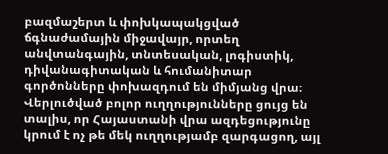բազմաշերտ և փոխկապակցված ճգնաժամային միջավայր, որտեղ անվտանգային, տնտեսական, լոգիստիկ, դիվանագիտական և հումանիտար գործոնները փոխազդում են միմյանց վրա։ Վերլուծված բոլոր ուղղությունները ցույց են տալիս, որ Հայաստանի վրա ազդեցությունը կրում է ոչ թե մեկ ուղղությամբ զարգացող, այլ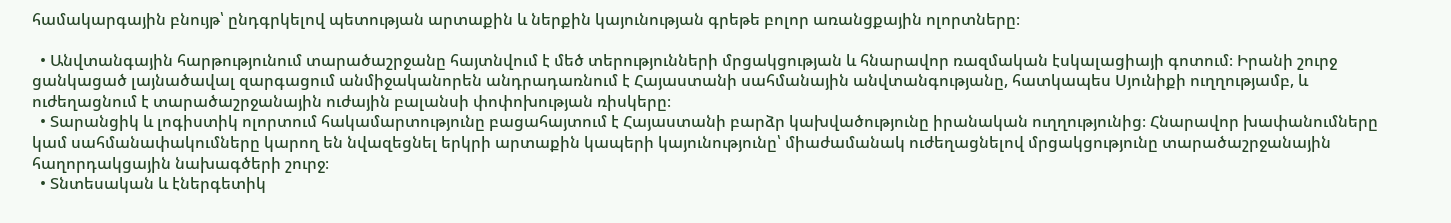համակարգային բնույթ՝ ընդգրկելով պետության արտաքին և ներքին կայունության գրեթե բոլոր առանցքային ոլորտները։

  • Անվտանգային հարթությունում տարածաշրջանը հայտնվում է մեծ տերությունների մրցակցության և հնարավոր ռազմական էսկալացիայի գոտում։ Իրանի շուրջ ցանկացած լայնածավալ զարգացում անմիջականորեն անդրադառնում է Հայաստանի սահմանային անվտանգությանը, հատկապես Սյունիքի ուղղությամբ, և ուժեղացնում է տարածաշրջանային ուժային բալանսի փոփոխության ռիսկերը։
  • Տարանցիկ և լոգիստիկ ոլորտում հակամարտությունը բացահայտում է Հայաստանի բարձր կախվածությունը իրանական ուղղությունից։ Հնարավոր խափանումները կամ սահմանափակումները կարող են նվազեցնել երկրի արտաքին կապերի կայունությունը՝ միաժամանակ ուժեղացնելով մրցակցությունը տարածաշրջանային հաղորդակցային նախագծերի շուրջ։
  • Տնտեսական և էներգետիկ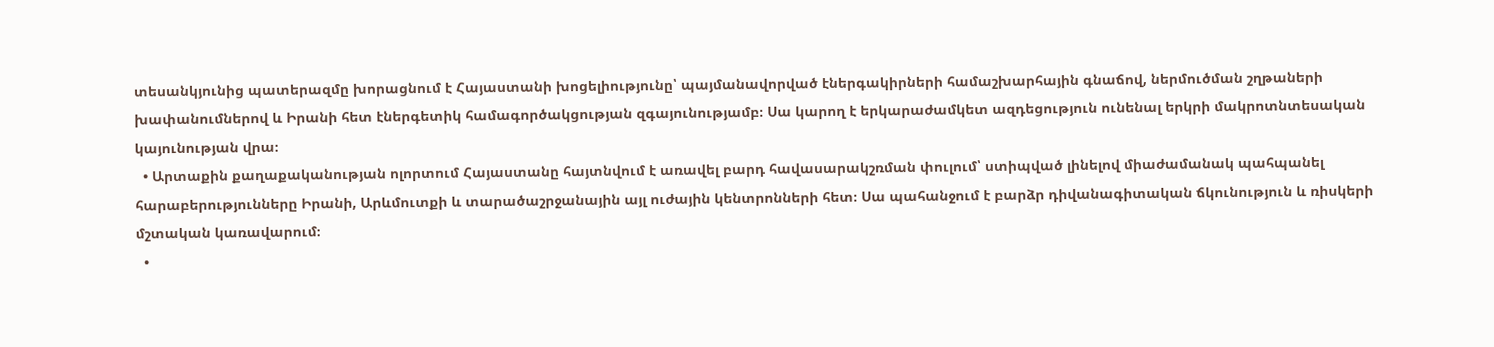տեսանկյունից պատերազմը խորացնում է Հայաստանի խոցելիությունը՝ պայմանավորված էներգակիրների համաշխարհային գնաճով, ներմուծման շղթաների խափանումներով և Իրանի հետ էներգետիկ համագործակցության զգայունությամբ։ Սա կարող է երկարաժամկետ ազդեցություն ունենալ երկրի մակրոտնտեսական կայունության վրա։
  • Արտաքին քաղաքականության ոլորտում Հայաստանը հայտնվում է առավել բարդ հավասարակշռման փուլում՝ ստիպված լինելով միաժամանակ պահպանել հարաբերությունները Իրանի, Արևմուտքի և տարածաշրջանային այլ ուժային կենտրոնների հետ։ Սա պահանջում է բարձր դիվանագիտական ճկունություն և ռիսկերի մշտական կառավարում։
  •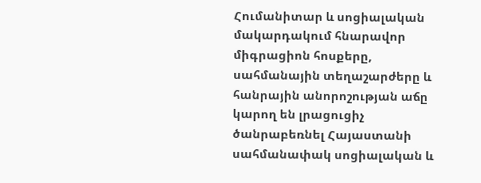Հումանիտար և սոցիալական մակարդակում հնարավոր միգրացիոն հոսքերը, սահմանային տեղաշարժերը և հանրային անորոշության աճը կարող են լրացուցիչ ծանրաբեռնել Հայաստանի սահմանափակ սոցիալական և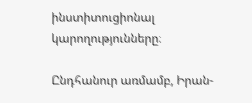ինստիտուցիոնալ կարողությունները։

Ընդհանուր առմամբ, Իրան-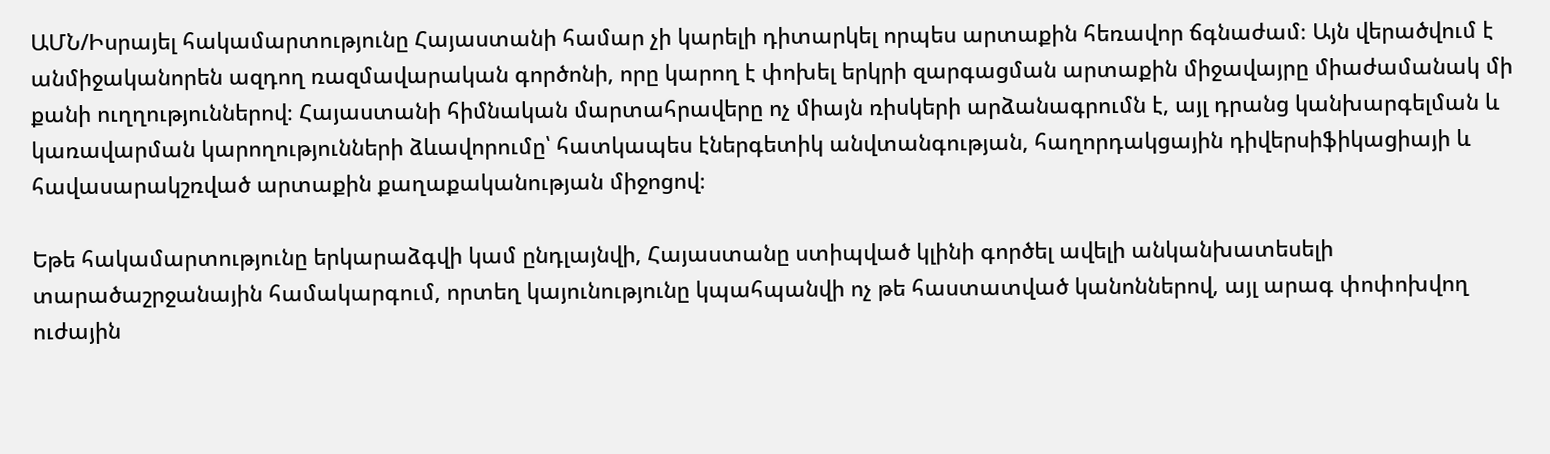ԱՄՆ/Իսրայել հակամարտությունը Հայաստանի համար չի կարելի դիտարկել որպես արտաքին հեռավոր ճգնաժամ։ Այն վերածվում է անմիջականորեն ազդող ռազմավարական գործոնի, որը կարող է փոխել երկրի զարգացման արտաքին միջավայրը միաժամանակ մի քանի ուղղություններով։ Հայաստանի հիմնական մարտահրավերը ոչ միայն ռիսկերի արձանագրումն է, այլ դրանց կանխարգելման և կառավարման կարողությունների ձևավորումը՝ հատկապես էներգետիկ անվտանգության, հաղորդակցային դիվերսիֆիկացիայի և հավասարակշռված արտաքին քաղաքականության միջոցով։

Եթե հակամարտությունը երկարաձգվի կամ ընդլայնվի, Հայաստանը ստիպված կլինի գործել ավելի անկանխատեսելի տարածաշրջանային համակարգում, որտեղ կայունությունը կպահպանվի ոչ թե հաստատված կանոններով, այլ արագ փոփոխվող ուժային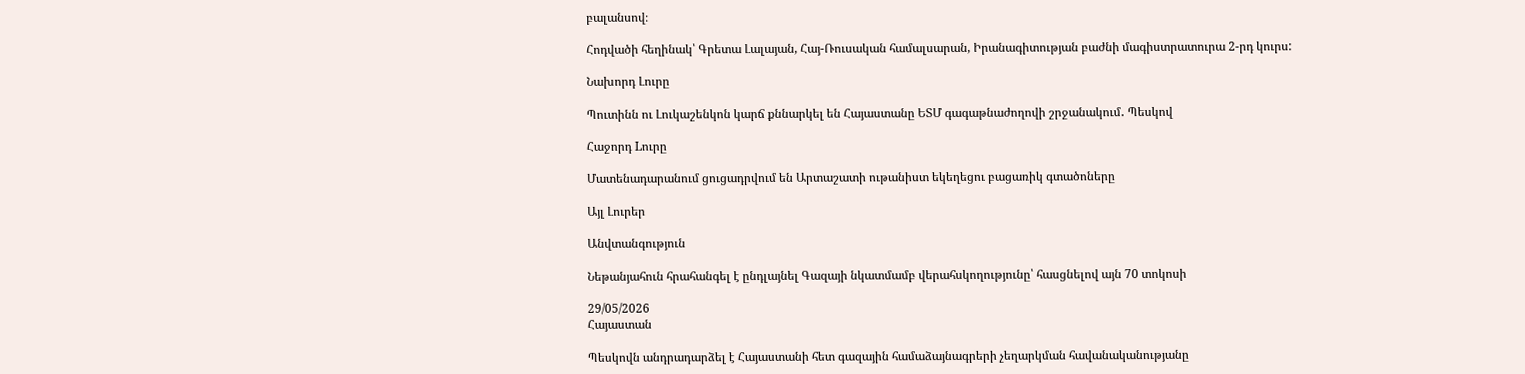բալանսով։

Հոդվածի հեղինակ՝ Գրետա Լալայան, Հայ-Ռուսական համալսարան, Իրանագիտության բաժնի մագիստրատուրա 2-րդ կուրս:

Նախորդ Լուրը

Պուտինն ու Լուկաշենկոն կարճ քննարկել են Հայաստանը ԵՏՄ գագաթնաժողովի շրջանակում․ Պեսկով

Հաջորդ Lուրը

Մատենադարանում ցուցադրվում են Արտաշատի ութանիստ եկեղեցու բացառիկ գտածոները

Այլ Լուրեր

Անվտանգություն

Նեթանյահուն հրահանգել է ընդլայնել Գազայի նկատմամբ վերահսկողությունը՝ հասցնելով այն 70 տոկոսի

29/05/2026
Հայաստան

Պեսկովն անդրադարձել է Հայաստանի հետ գազային համաձայնագրերի չեղարկման հավանականությանը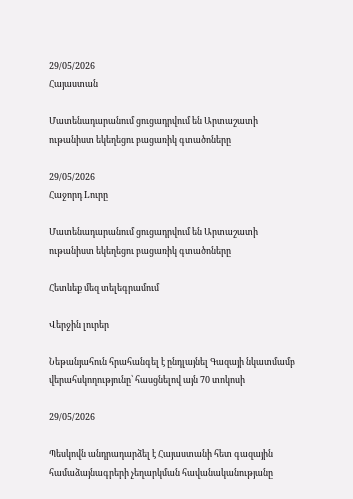29/05/2026
Հայաստան

Մատենադարանում ցուցադրվում են Արտաշատի ութանիստ եկեղեցու բացառիկ գտածոները

29/05/2026
Հաջորդ Lուրը

Մատենադարանում ցուցադրվում են Արտաշատի ութանիստ եկեղեցու բացառիկ գտածոները

Հետևեք մեզ տելեգրամում

Վերջին լուրեր

Նեթանյահուն հրահանգել է ընդլայնել Գազայի նկատմամբ վերահսկողությունը՝ հասցնելով այն 70 տոկոսի

29/05/2026

Պեսկովն անդրադարձել է Հայաստանի հետ գազային համաձայնագրերի չեղարկման հավանականությանը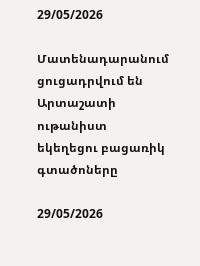29/05/2026

Մատենադարանում ցուցադրվում են Արտաշատի ութանիստ եկեղեցու բացառիկ գտածոները

29/05/2026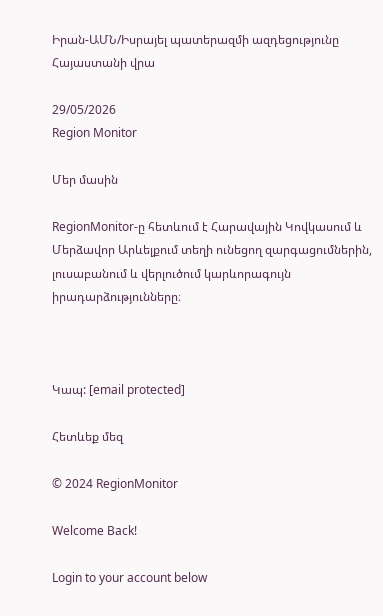Իրան-ԱՄՆ/Իսրայել պատերազմի ազդեցությունը Հայաստանի վրա

29/05/2026
Region Monitor

Մեր մասին

RegionMonitor-ը հետևում է Հարավային Կովկասում և Մերձավոր Արևելքում տեղի ունեցող զարգացումներին, լուսաբանում և վերլուծում կարևորագույն իրադարձությունները։



Կապ: [email protected]

Հետևեք մեզ

© 2024 RegionMonitor

Welcome Back!

Login to your account below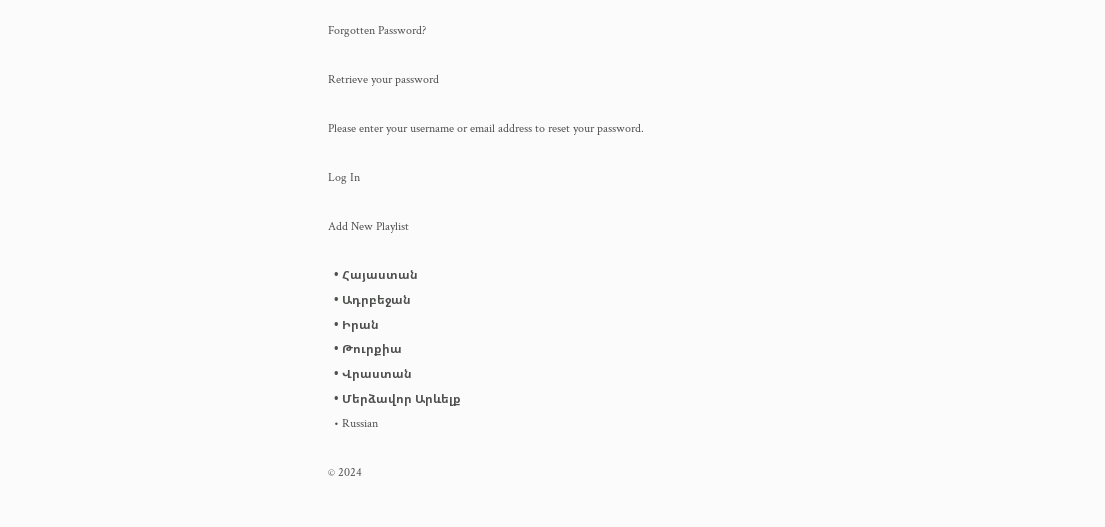Forgotten Password?

Retrieve your password

Please enter your username or email address to reset your password.

Log In

Add New Playlist

  • Հայաստան
  • Ադրբեջան
  • Իրան
  • Թուրքիա
  • Վրաստան
  • Մերձավոր Արևելք
  • Russian

© 2024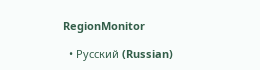RegionMonitor

  • Русский (Russian)